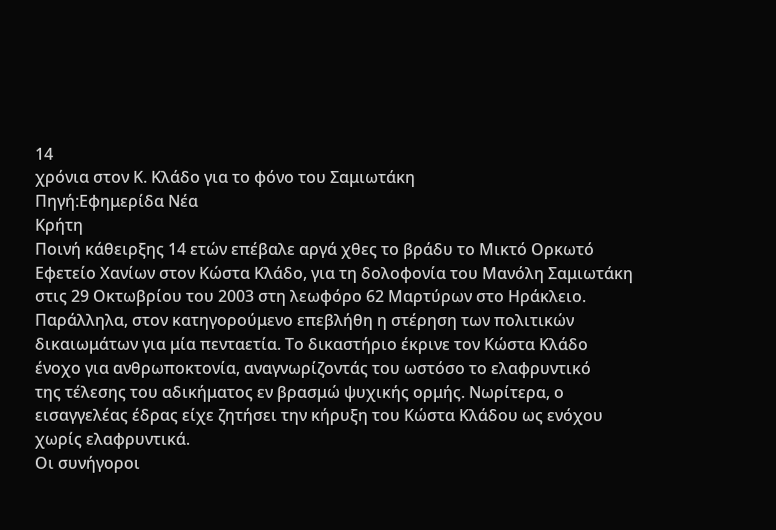14
χρόνια στον Κ. Κλάδο για το φόνο του Σαμιωτάκη
Πηγή:Εφημερίδα Νέα
Κρήτη
Ποινή κάθειρξης 14 ετών επέβαλε αργά χθες το βράδυ το Μικτό Ορκωτό
Εφετείο Χανίων στον Κώστα Κλάδο, για τη δολοφονία του Μανόλη Σαμιωτάκη
στις 29 Οκτωβρίου του 2003 στη λεωφόρο 62 Μαρτύρων στο Ηράκλειο.
Παράλληλα, στον κατηγορούμενο επεβλήθη η στέρηση των πολιτικών
δικαιωμάτων για μία πενταετία. Το δικαστήριο έκρινε τον Κώστα Κλάδο
ένοχο για ανθρωποκτονία, αναγνωρίζοντάς του ωστόσο το ελαφρυντικό
της τέλεσης του αδικήματος εν βρασμώ ψυχικής ορμής. Νωρίτερα, ο
εισαγγελέας έδρας είχε ζητήσει την κήρυξη του Κώστα Κλάδου ως ενόχου
χωρίς ελαφρυντικά.
Οι συνήγοροι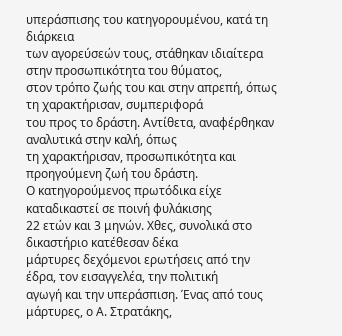υπεράσπισης του κατηγορουμένου, κατά τη διάρκεια
των αγορεύσεών τους, στάθηκαν ιδιαίτερα στην προσωπικότητα του θύματος,
στον τρόπο ζωής του και στην απρεπή, όπως τη χαρακτήρισαν, συμπεριφορά
του προς το δράστη. Αντίθετα, αναφέρθηκαν αναλυτικά στην καλή, όπως
τη χαρακτήρισαν, προσωπικότητα και προηγούμενη ζωή του δράστη.
Ο κατηγορούμενος πρωτόδικα είχε καταδικαστεί σε ποινή φυλάκισης
22 ετών και 3 μηνών. Χθες, συνολικά στο δικαστήριο κατέθεσαν δέκα
μάρτυρες δεχόμενοι ερωτήσεις από την έδρα, τον εισαγγελέα, την πολιτική
αγωγή και την υπεράσπιση. Ένας από τους μάρτυρες, ο Α. Στρατάκης,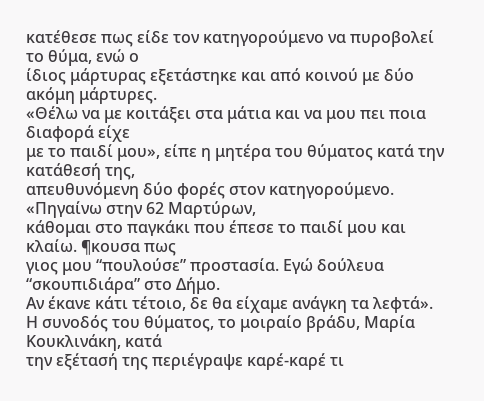κατέθεσε πως είδε τον κατηγορούμενο να πυροβολεί το θύμα, ενώ ο
ίδιος μάρτυρας εξετάστηκε και από κοινού με δύο ακόμη μάρτυρες.
«Θέλω να με κοιτάξει στα μάτια και να μου πει ποια διαφορά είχε
με το παιδί μου», είπε η μητέρα του θύματος κατά την κατάθεσή της,
απευθυνόμενη δύο φορές στον κατηγορούμενο. «Πηγαίνω στην 62 Μαρτύρων,
κάθομαι στο παγκάκι που έπεσε το παιδί μου και κλαίω. ¶κουσα πως
γιος μου “πουλούσε” προστασία. Εγώ δούλευα “σκουπιδιάρα” στο Δήμο.
Αν έκανε κάτι τέτοιο, δε θα είχαμε ανάγκη τα λεφτά».
Η συνοδός του θύματος, το μοιραίο βράδυ, Μαρία Κουκλινάκη, κατά
την εξέτασή της περιέγραψε καρέ-καρέ τι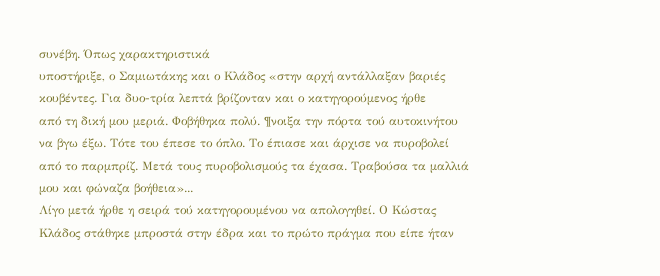συνέβη. Όπως χαρακτηριστικά
υποστήριξε, ο Σαμιωτάκης και ο Κλάδος «στην αρχή αντάλλαξαν βαριές
κουβέντες. Για δυο-τρία λεπτά βρίζονταν και ο κατηγορούμενος ήρθε
από τη δική μου μεριά. Φοβήθηκα πολύ. ¶νοιξα την πόρτα τού αυτοκινήτου
να βγω έξω. Τότε του έπεσε το όπλο. Το έπιασε και άρχισε να πυροβολεί
από το παρμπρίζ. Μετά τους πυροβολισμούς τα έχασα. Τραβούσα τα μαλλιά
μου και φώναζα βοήθεια»...
Λίγο μετά ήρθε η σειρά τού κατηγορουμένου να απολογηθεί. Ο Κώστας
Κλάδος στάθηκε μπροστά στην έδρα και το πρώτο πράγμα που είπε ήταν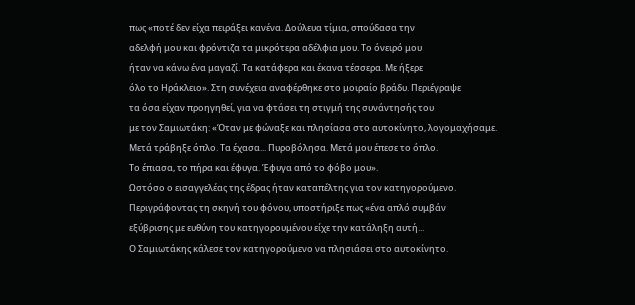πως «ποτέ δεν είχα πειράξει κανένα. Δούλευα τίμια, σπούδασα την
αδελφή μου και φρόντιζα τα μικρότερα αδέλφια μου. Το όνειρό μου
ήταν να κάνω ένα μαγαζί. Τα κατάφερα και έκανα τέσσερα. Με ήξερε
όλο το Ηράκλειο». Στη συνέχεια αναφέρθηκε στο μοιραίο βράδυ. Περιέγραψε
τα όσα είχαν προηγηθεί, για να φτάσει τη στιγμή της συνάντησής του
με τον Σαμιωτάκη: «Όταν με φώναξε και πλησίασα στο αυτοκίνητο, λογομαχήσαμε.
Μετά τράβηξε όπλο. Τα έχασα... Πυροβόλησα. Μετά μου έπεσε το όπλο.
Το έπιασα, το πήρα και έφυγα. Έφυγα από το φόβο μου».
Ωστόσο ο εισαγγελέας της έδρας ήταν καταπέλτης για τον κατηγορούμενο.
Περιγράφοντας τη σκηνή του φόνου, υποστήριξε πως «ένα απλό συμβάν
εξύβρισης με ευθύνη του κατηγορουμένου είχε την κατάληξη αυτή...
Ο Σαμιωτάκης κάλεσε τον κατηγορούμενο να πλησιάσει στο αυτοκίνητο.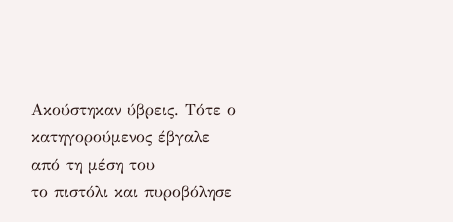Ακούστηκαν ύβρεις. Τότε ο κατηγορούμενος έβγαλε από τη μέση του
το πιστόλι και πυροβόλησε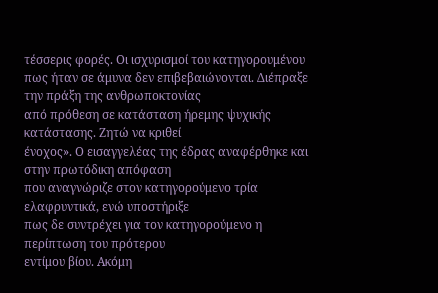τέσσερις φορές. Οι ισχυρισμοί του κατηγορουμένου
πως ήταν σε άμυνα δεν επιβεβαιώνονται. Διέπραξε την πράξη της ανθρωποκτονίας
από πρόθεση σε κατάσταση ήρεμης ψυχικής κατάστασης. Ζητώ να κριθεί
ένοχος». Ο εισαγγελέας της έδρας αναφέρθηκε και στην πρωτόδικη απόφαση
που αναγνώριζε στον κατηγορούμενο τρία ελαφρυντικά, ενώ υποστήριξε
πως δε συντρέχει για τον κατηγορούμενο η περίπτωση του πρότερου
εντίμου βίου. Ακόμη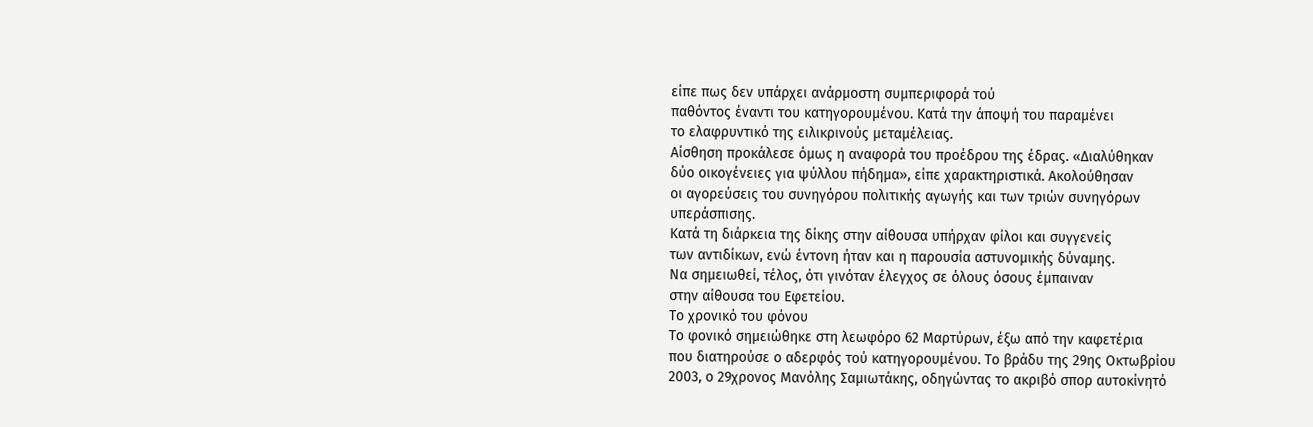είπε πως δεν υπάρχει ανάρμοστη συμπεριφορά τού
παθόντος έναντι του κατηγορουμένου. Κατά την άποψή του παραμένει
το ελαφρυντικό της ειλικρινούς μεταμέλειας.
Αίσθηση προκάλεσε όμως η αναφορά του προέδρου της έδρας. «Διαλύθηκαν
δύο οικογένειες για ψύλλου πήδημα», είπε χαρακτηριστικά. Ακολούθησαν
οι αγορεύσεις του συνηγόρου πολιτικής αγωγής και των τριών συνηγόρων
υπεράσπισης.
Κατά τη διάρκεια της δίκης στην αίθουσα υπήρχαν φίλοι και συγγενείς
των αντιδίκων, ενώ έντονη ήταν και η παρουσία αστυνομικής δύναμης.
Να σημειωθεί, τέλος, ότι γινόταν έλεγχος σε όλους όσους έμπαιναν
στην αίθουσα του Εφετείου.
Το χρονικό του φόνου
Το φονικό σημειώθηκε στη λεωφόρο 62 Μαρτύρων, έξω από την καφετέρια
που διατηρούσε ο αδερφός τού κατηγορουμένου. Το βράδυ της 29ης Οκτωβρίου
2003, ο 29χρονος Μανόλης Σαμιωτάκης, οδηγώντας το ακριβό σπορ αυτοκίνητό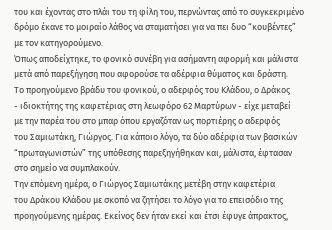του και έχοντας στο πλάι του τη φίλη του, περνώντας από το συγκεκριμένο
δρόμο έκανε το μοιραίο λάθος να σταματήσει για να πει δυο “κουβέντες”
με τον κατηγορούμενο.
Όπως αποδείχτηκε, το φονικό συνέβη για ασήμαντη αφορμή και μάλιστα
μετά από παρεξήγηση που αφορούσε τα αδέρφια θύματος και δράστη.
Το προηγούμενο βράδυ του φονικού, ο αδερφός του Κλάδου, ο Δράκος
- ιδιοκτήτης της καφετέριας στη λεωφόρο 62 Μαρτύρων - είχε μεταβεί
με την παρέα του στο μπαρ όπου εργαζόταν ως πορτιέρης ο αδερφός
του Σαμιωτάκη, Γιώργος. Για κάποιο λόγο, τα δύο αδέρφια των βασικών
“πρωταγωνιστών” της υπόθεσης παρεξηγήθηκαν και, μάλιστα, έφτασαν
στο σημείο να συμπλακούν.
Την επόμενη ημέρα, ο Γιώργος Σαμιωτάκης μετέβη στην καφετέρια
του Δράκου Κλάδου με σκοπό να ζητήσει το λόγο για το επεισόδιο της
προηγούμενης ημέρας. Εκείνος δεν ήταν εκεί και έτσι έφυγε άπρακτος,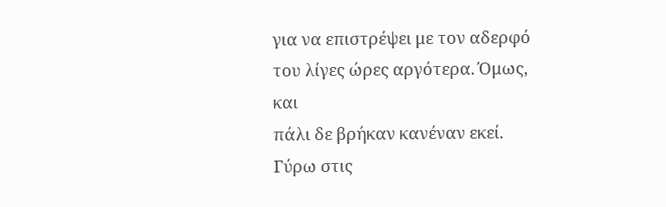για να επιστρέψει με τον αδερφό του λίγες ώρες αργότερα. Όμως, και
πάλι δε βρήκαν κανέναν εκεί.
Γύρω στις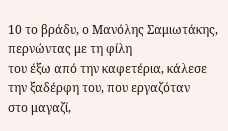10 το βράδυ, ο Μανόλης Σαμιωτάκης, περνώντας με τη φίλη
του έξω από την καφετέρια, κάλεσε την ξαδέρφη του, που εργαζόταν
στο μαγαζί,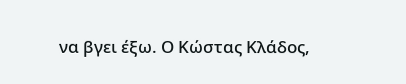να βγει έξω. Ο Κώστας Κλάδος,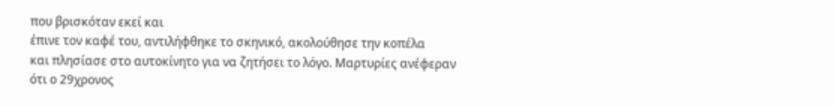που βρισκόταν εκεί και
έπινε τον καφέ του, αντιλήφθηκε το σκηνικό, ακολούθησε την κοπέλα
και πλησίασε στο αυτοκίνητο για να ζητήσει το λόγο. Μαρτυρίες ανέφεραν
ότι ο 29χρονος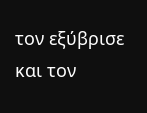τον εξύβρισε και τον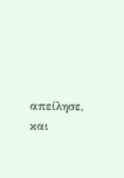απείλησε, και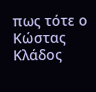πως τότε ο Κώστας
Κλάδος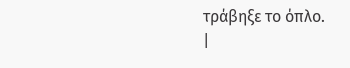τράβηξε το όπλο.
|